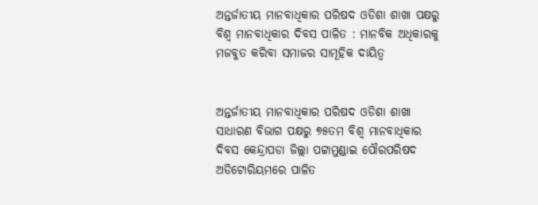ଅନ୍ତର୍ଜାତୀୟ ମାନବାଧିକାର ପରିଷଦ ଓଡିଶା ଶାଖା ପକ୍ଷରୁ ବିଶ୍ୱ ମାନବାଧିକାର ଦିବସ ପାଳିତ : ମାନବିକ ଅଧିକାରକୁ ମଜବୁତ କରିବା ସମାଜର ସାମୂହିକ ଦାୟିତ୍ୱ


ଅନ୍ତର୍ଜାତୀୟ ମାନବାଧିକାର ପରିଷଦ ଓଡିଶା ଶାଖା ସାଧାରଣ ବିଭାଗ ପକ୍ଷରୁ ୭୫ତମ ବିଶ୍ୱ ମାନବାଧିକାର ଦିବସ କେନ୍ଦ୍ରାପଡା ଜିଲ୍ଲା ପଟ୍ଟାମୁଣ୍ଡାଇ ପୌରପରିଷଦ ଅଡିଟୋରିୟମରେ ପାଳିତ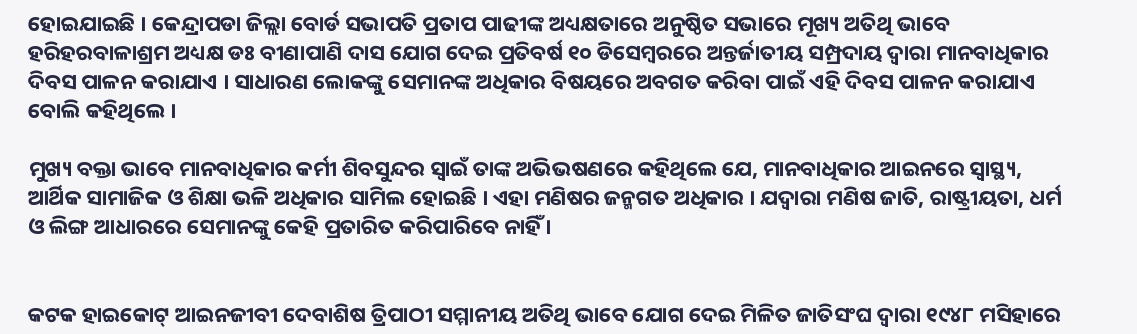ହୋଇଯାଇଛି । କେନ୍ଦ୍ରାପଡା ଜିଲ୍ଲା ବୋର୍ଡ ସଭାପତି ପ୍ରତାପ ପାଢୀଙ୍କ ଅଧ୍ୟକ୍ଷତାରେ ଅନୁଷ୍ଠିତ ସଭାରେ ମୂଖ୍ୟ ଅତିଥି ଭାବେ ହରିହରବାଳାଶ୍ରମ ଅଧ୍ୟକ୍ଷ ଡଃ ବୀଣାପାଣି ଦାସ ଯୋଗ ଦେଇ ପ୍ରତିବର୍ଷ ୧୦ ଡିସେମ୍ବରରେ ଅନ୍ତର୍ଜାତୀୟ ସମ୍ପ୍ରଦାୟ ଦ୍ୱାରା ମାନବାଧିକାର ଦିବସ ପାଳନ କରାଯାଏ । ସାଧାରଣ ଲୋକଙ୍କୁ ସେମାନଙ୍କ ଅଧିକାର ବିଷୟରେ ଅବଗତ କରିବା ପାଇଁ ଏହି ଦିବସ ପାଳନ କରାଯାଏ ବୋଲି କହିଥିଲେ ।

ମୁଖ୍ୟ ବକ୍ତା ଭାବେ ମାନବାଧିକାର କର୍ମୀ ଶିବସୁନ୍ଦର ସ୍ୱାଇଁ ତାଙ୍କ ଅଭିଭଷଣରେ କହିଥିଲେ ଯେ, ମାନବାଧିକାର ଆଇନରେ ସ୍ୱାସ୍ଥ୍ୟ, ଆର୍ଥିକ ସାମାଜିକ ଓ ଶିକ୍ଷା ଭଳି ଅଧିକାର ସାମିଲ ହୋଇଛି । ଏହା ମଣିଷର ଜନ୍ମଗତ ଅଧିକାର । ଯଦ୍ୱାରା ମଣିଷ ଜାତି, ରାଷ୍ଟ୍ରୀୟତା, ଧର୍ମ ଓ ଲିଙ୍ଗ ଆଧାରରେ ସେମାନଙ୍କୁ କେହି ପ୍ରତାରିତ କରିପାରିବେ ନାହିଁ ।


କଟକ ହାଇକୋଟ୍ ଆଇନଜୀବୀ ଦେବାଶିଷ ତ୍ରିପାଠୀ ସମ୍ମାନୀୟ ଅତିଥି ଭାବେ ଯୋଗ ଦେଇ ମିଳିତ ଜାତିସଂଘ ଦ୍ୱାରା ୧୯୪୮ ମସିହାରେ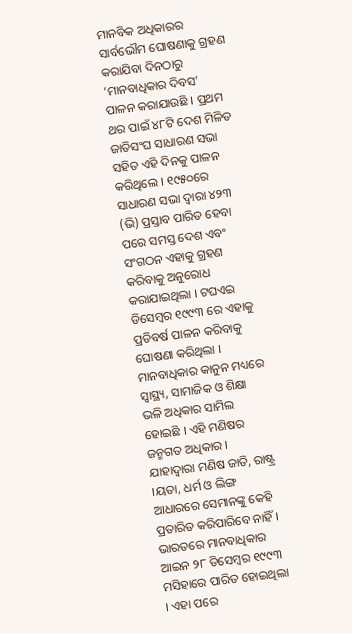ମାନବିକ ଅଧିକାରର ସାର୍ବଭୌମ ଘୋଷଣାକୁ ଗ୍ରହଣ କରାଯିବା ଦିନଠାରୁ ‘ମାନବାଧିକାର ଦିବସ’ ପାଳନ କରାଯାଉଛି । ପ୍ରଥମ ଥର ପାଇଁ ୪୮ଟି ଦେଶ ମିଳିତ ଜାତିସଂଘ ସାଧାରଣ ସଭା ସହିତ ଏହି ଦିନକୁ ପାଳନ କରିଥିଲେ । ୧୯୫୦ରେ ସାଧାରଣ ସଭା ଦ୍ୱାରା ୪୨୩ (ଭି) ପ୍ରସ୍ତାବ ପାରିତ ହେବା ପରେ ସମସ୍ତ ଦେଶ ଏବଂ ସଂଗଠନ ଏହାକୁ ଗ୍ରହଣ କରିବାକୁ ଅନୁରୋଧ କରାଯାଇଥିଲା । ଟଘଏଇ ଡିସେମ୍ବର ୧୯୯୩ ରେ ଏହାକୁ ପ୍ରତିବର୍ଷ ପାଳନ କରିବାକୁ ଘୋଷଣା କରିଥିଲା । ମାନବାଧିକାର କାନୁନ ମଧ୍ୟରେ ସ୍ୱାସ୍ଥ୍ୟ, ସାମାଜିକ ଓ ଶିକ୍ଷା ଭଳି ଅଧିକାର ସାମିଲ ହୋଇଛି । ଏହି ମଣିଷର ଜନ୍ମଗତ ଅଧିକାର । ଯାହାଦ୍ୱାରା ମଣିଷ ଜାତି, ରାଷ୍ଟ୍ର ।ୟତା, ଧର୍ମ ଓ ଲିଙ୍ଗ ଆଧାରରେ ସେମାନଙ୍କୁ କେହି ପ୍ରତାରିତ କରିପାରିବେ ନାହିଁ । ଭାରତରେ ମାନବାଧିକାର ଆଇନ ୨୮ ଡିସେମ୍ବର ୧୯୯୩ ମସିହାରେ ପାରିତ ହୋଇଥିଲା । ଏହା ପରେ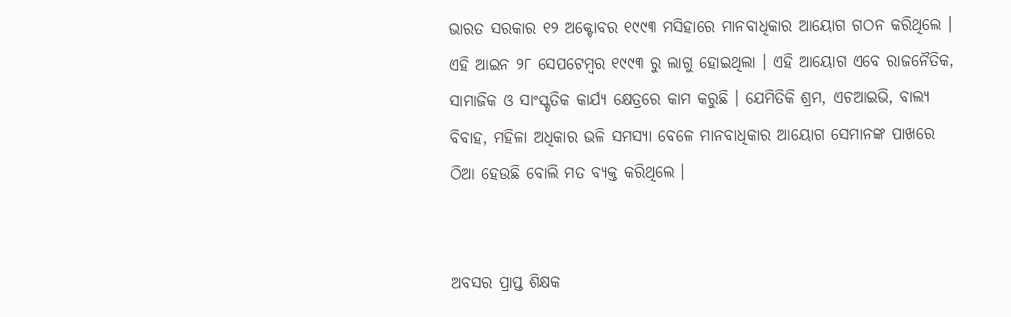ଭାରତ ସରକାର ୧୨ ଅକ୍ଟୋବର ୧୯୯୩ ମସିହାରେ ମାନବାଧିକାର ଆୟୋଗ ଗଠନ କରିଥିଲେ । ଏହି ଆଇନ ୨୮ ସେପଟେମ୍ବର ୧୯୯୩ ରୁ ଲାଗୁ ହୋଇଥିଲା । ଏହି ଆୟୋଗ ଏବେ ରାଜନୈତିକ, ସାମାଜିକ ଓ ସାଂସ୍କୃତିକ କାର୍ଯ୍ୟ କ୍ଷେତ୍ରରେ କାମ କରୁଛି । ଯେମିତିକି ଶ୍ରମ, ଏଚଆଇଭି, ବାଲ୍ୟ ବିବାହ, ମହିଳା ଅଧିକାର ଭଳି ସମସ୍ୟା ବେଳେ ମାନବାଧିକାର ଆୟୋଗ ସେମାନଙ୍କ ପାଖରେ ଠିଆ ହେଉଛି ବୋଲି ମତ ବ୍ୟକ୍ତ କରିଥିଲେ ।


ଅବସର ପ୍ରାପ୍ତ ଶିକ୍ଷକ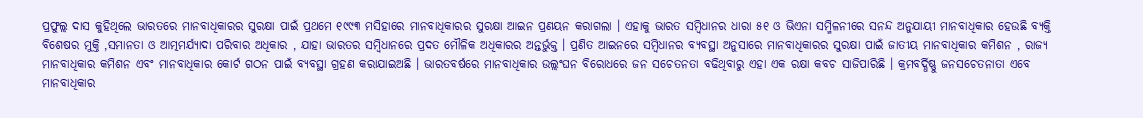ପ୍ରଫୁଲ୍ଲ ଦାସ କୁହିଥିଲେ ଭାରତରେ ମାନବାଧିକାରର ସୁରକ୍ଷା ପାଇଁ ପ୍ରଥମେ ୧୯୯୩ ମସିହାରେ ମାନବାଧିକାରର ସୁରକ୍ଷା ଆଇନ ପ୍ରଣୟନ କରାଗଲା । ଏହାକୁ ଭାରତ ସମ୍ବିଧାନର ଧାରା ୫୧ ଓ ଭିଏନା ସମ୍ମିଳନୀରେ ସନନ୍ଦ ଅନୁଯାୟୀ ମାନବାଧିକାର ହେଉଛି ବ୍ୟକ୍ତି ବିଶେଷର ମୁକ୍ତି ,ସମାନତା ଓ ଆତ୍ମମର୍ଯ୍ୟାଦା ପରିବାର ଅଧିକାର , ଯାହା ଭାରତର ସମ୍ବିଧାନରେ ପ୍ରଦତ ମୌଳିକ ଅଧିକାରର ଅନ୍ତର୍ଭୁକ୍ତ । ପ୍ରଣିତ ଆଇନରେ ସମ୍ବିଧାନର ବ୍ୟବସ୍ଥା ଅନୁସାରେ ମାନବାଧିକାରର ସୁରକ୍ଷା ପାଇଁ ଜାତୀୟ ମାନବାଧିକାର କମିଶନ , ରାଜ୍ୟ ମାନବାଧିକାର କମିଶନ ଏବଂ ମାନବାଧିକାର କୋର୍ଟ ଗଠନ ପାଇଁ ବ୍ୟବସ୍ଥା ଗ୍ରହଣ କରାଯାଇଅଛି । ଭାରତବର୍ଷରେ ମାନବାଧିକାର ଉଲ୍ଲଂଘନ ବିରୋଧରେ ଜନ ସଚେତନତା ବଢିଥିବାରୁ ଏହା ଏକ ରକ୍ଷା କବଚ ସାଜିପାରିଛି । କ୍ରମବର୍ଦ୍ଧିଷ୍ଣୁ ଜନସଚେତନାତା ଏବେ ମାନବାଧିକାର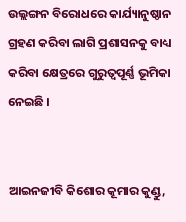ଉଲ୍ଲଙ୍ଗନ ବିରୋଧରେ କାର୍ଯ୍ୟାନୁଷ୍ଠାନ ଗ୍ରହଣ କରିବା ଲାଗି ପ୍ରଶାସନକୁ ବାଧ୍ୟ କରିବା କ୍ଷେତ୍ରରେ ଗୁରୁତ୍ୱପୂର୍ଣ୍ଣ ଭୂମିକା ନେଇଛି ।


ଆଇନଜୀବି କିଶୋର କୂମାର କୁଣ୍ଡୁ,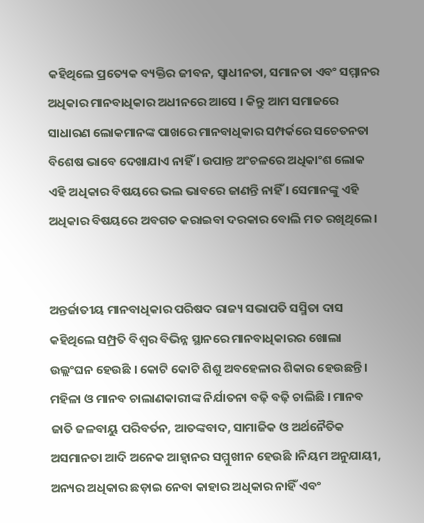କହିଥିଲେ ପ୍ରତ୍ୟେକ ବ୍ୟକ୍ତିର ଜୀବନ, ସ୍ୱାଧୀନତା, ସମାନତା ଏବଂ ସମ୍ମାନର ଅଧିକାର ମାନବାଧିକାର ଅଧୀନରେ ଆସେ । କିନ୍ତୁ ଆମ ସମାଜରେ ସାଧାରଣ ଲୋକମାନଙ୍କ ପାଖରେ ମାନବାଧିକାର ସମ୍ପର୍କରେ ସଚେତନତା ବିଶେଷ ଭାବେ ଦେଖାଯାଏ ନାହିଁ । ଉପାନ୍ତ ଅଂଚଳରେ ଅଧିକାଂଶ ଲୋକ ଏହି ଅଧିକାର ବିଷୟରେ ଭଲ ଭାବରେ ଜାଣନ୍ତି ନାହିଁ । ସେମାନଙ୍କୁ ଏହି ଅଧିକାର ବିଷୟରେ ଅବଗତ କରାଇବା ଦରକାର ବୋଲି ମତ ରଖିଥିଲେ ।


ଅନ୍ତର୍ଜାତୀୟ ମାନବାଧିକାର ପରିଷଦ ରାଜ୍ୟ ସଭାପତି ସସ୍ମିତା ଦାସ କହିଥିଲେ ସମ୍ପ୍ରତି ବିଶ୍ୱର ବିଭିନ୍ନ ସ୍ଥାନରେ ମାନବାଧିକାରର ଖୋଲା ଉଲ୍ଲଂଘନ ହେଉଛି । କୋଟି କୋଟି ଶିଶୁ ଅବହେଳାର ଶିକାର ହେଉଛନ୍ତି । ମହିଳା ଓ ମାନବ ଚାଲାଣକାରୀଙ୍କ ନିର୍ଯାତନା ବଢ଼ି ବଢ଼ି ଚାଲିଛି । ମାନବ ଜାତି ଜଳବାୟୁ ପରିବର୍ତନ, ଆତଙ୍କବାଦ, ସାମାଜିକ ଓ ଅର୍ଥନୈତିକ ଅସମାନତା ଆଦି ଅନେକ ଆହ୍ୱାନର ସମ୍ମୁଖୀନ ହେଉଛି ।ନିୟମ ଅନୁଯାୟୀ, ଅନ୍ୟର ଅଧିକାର ଛଡ଼ାଇ ନେବା କାହାର ଅଧିକାର ନାହିଁ ଏବଂ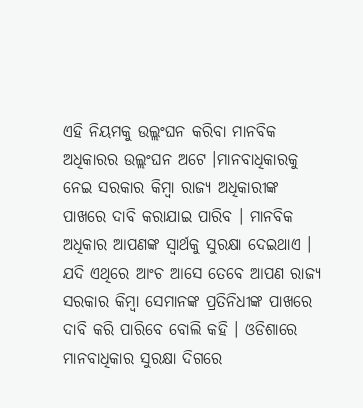ଏହି ନିୟମକୁ ଉଲ୍ଲଂଘନ କରିବା ମାନବିକ ଅଧିକାରର ଉଲ୍ଲଂଘନ ଅଟେ ।ମାନବାଧିକାରକୁ ନେଇ ସରକାର କିମ୍ବା ରାଜ୍ୟ ଅଧିକାରୀଙ୍କ ପାଖରେ ଦାବି କରାଯାଇ ପାରିବ । ମାନବିକ ଅଧିକାର ଆପଣଙ୍କ ସ୍ୱାର୍ଥକୁ ସୁରକ୍ଷା ଦେଇଥାଏ । ଯଦି ଏଥିରେ ଆଂଚ ଆସେ ତେବେ ଆପଣ ରାଜ୍ୟ ସରକାର କିମ୍ବା ସେମାନଙ୍କ ପ୍ରତିନିଧୀଙ୍କ ପାଖରେ ଦାବି କରି ପାରିବେ ବୋଲି କହି । ଓଡିଶାରେ ମାନବାଧିକାର ସୁରକ୍ଷା ଦିଗରେ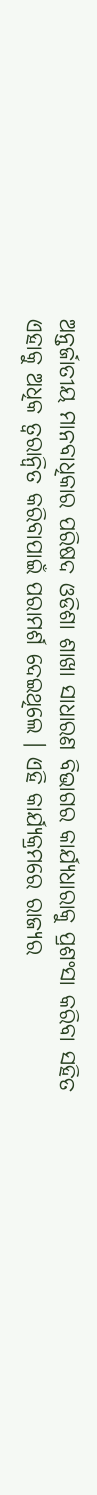ଅନ୍ତର୍ଜାତୀୟ ମାନବାଧିକାର ପରିଷଦ ଓଡିଶା ଶାଖା ସାଧାରଣ ବିଭାଗର କାର୍ଯ୍ୟଧାରାକୁ ପ୍ରଶଂସା କରିବା ସହିତ ଏହାକୁ ଅଧିକ ତ୍ୱରାନ୍ୱିତ କରିବାପାଇଁ ପରାମର୍ଶ ଦେଇଥିଲେ । ଏହି କାର୍ଯ୍ୟକ୍ରମରେ ରାଜ୍ୟର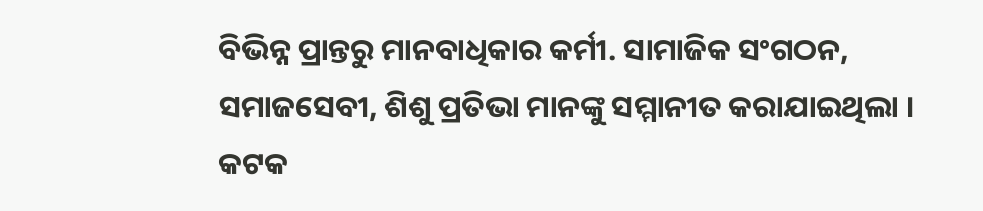ବିଭିନ୍ନ ପ୍ରାନ୍ତରୁ ମାନବାଧିକାର କର୍ମୀ. ସାମାଜିକ ସଂଗଠନ, ସମାଜସେବୀ, ଶିଶୁ ପ୍ରତିଭା ମାନଙ୍କୁ ସମ୍ମାନୀତ କରାଯାଇଥିଲା । କଟକ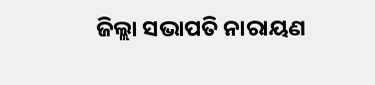ଜିଲ୍ଲା ସଭାପତି ନାରାୟଣ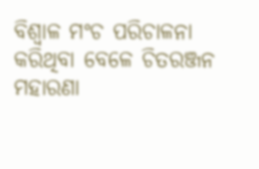ବିଶ୍ୱାଳ ମଂଚ ପରିଚାଳନା କରିଥିବା ବେଳେ ଚିତରଞ୍ଜନ ମହାରଣା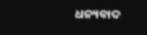ଧନ୍ୟବାଦ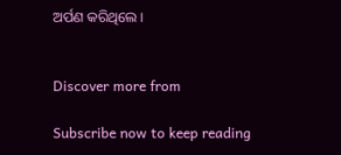ଅର୍ପଣ କରିଥିଲେ ।


Discover more from

Subscribe now to keep reading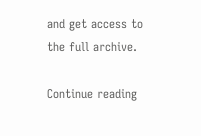and get access to the full archive.

Continue reading